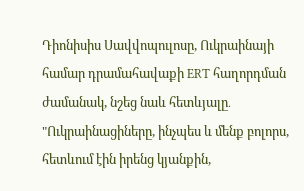Դիոնիսիս Սավվոպուլոսը, Ուկրաինայի համար դրամահավաքի ERT հաղորդման ժամանակ, նշեց նաև հետևյալը․ "Ուկրաինացիները, ինչպես և մենք բոլորս, հետևում էին իրենց կյանքին,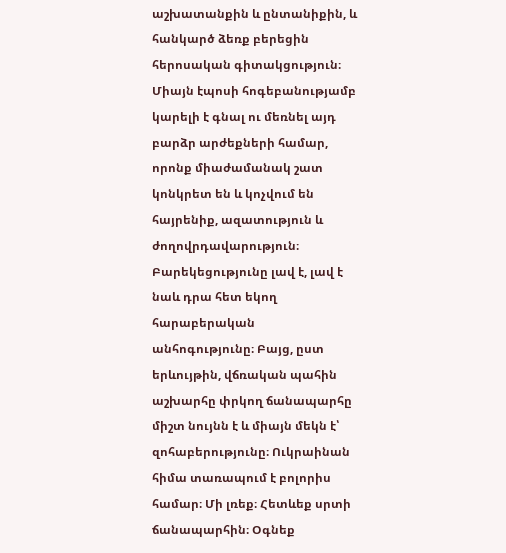աշխատանքին և ընտանիքին, և հանկարծ ձեռք բերեցին հերոսական գիտակցություն։ Միայն էպոսի հոգեբանությամբ կարելի է գնալ ու մեռնել այդ բարձր արժեքների համար, որոնք միաժամանակ շատ կոնկրետ են և կոչվում են հայրենիք, ազատություն և ժողովրդավարություն։ Բարեկեցությունը լավ է, լավ է նաև դրա հետ եկող հարաբերական անհոգությունը։ Բայց, ըստ երևույթին, վճռական պահին աշխարհը փրկող ճանապարհը միշտ նույնն է և միայն մեկն է՝ զոհաբերությունը։ Ուկրաինան հիմա տառապում է բոլորիս համար։ Մի լռեք։ Հետևեք սրտի ճանապարհին։ Օգնեք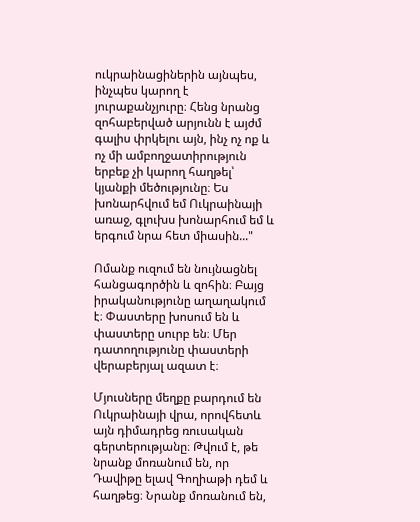ուկրաինացիներին այնպես, ինչպես կարող է յուրաքանչյուրը։ Հենց նրանց զոհաբերված արյունն է այժմ գալիս փրկելու այն, ինչ ոչ ոք և ոչ մի ամբողջատիրություն երբեք չի կարող հաղթել՝ կյանքի մեծությունը։ Ես խոնարհվում եմ Ուկրաինայի առաջ, գլուխս խոնարհում եմ և երգում նրա հետ միասին..."

Ոմանք ուզում են նույնացնել հանցագործին և զոհին։ Բայց իրականությունը աղաղակում է։ Փաստերը խոսում են և փաստերը սուրբ են։ Մեր դատողությունը փաստերի վերաբերյալ ազատ է։

Մյուսները մեղքը բարդում են Ուկրաինայի վրա, որովհետև այն դիմադրեց ռուսական գերտերությանը։ Թվում է, թե նրանք մոռանում են, որ Դավիթը ելավ Գողիաթի դեմ և հաղթեց։ Նրանք մոռանում են,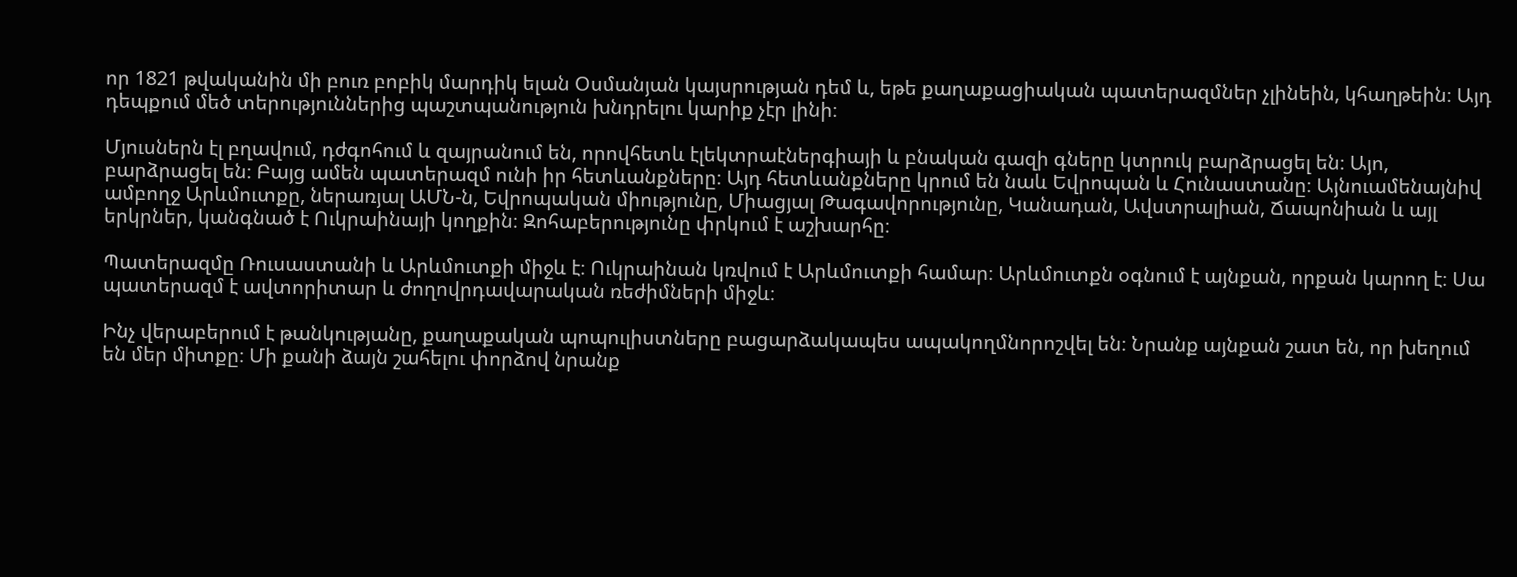որ 1821 թվականին մի բուռ բոբիկ մարդիկ ելան Օսմանյան կայսրության դեմ և, եթե քաղաքացիական պատերազմներ չլինեին, կհաղթեին։ Այդ դեպքում մեծ տերություններից պաշտպանություն խնդրելու կարիք չէր լինի։

Մյուսներն էլ բղավում, դժգոհում և զայրանում են, որովհետև էլեկտրաէներգիայի և բնական գազի գները կտրուկ բարձրացել են։ Այո, բարձրացել են։ Բայց ամեն պատերազմ ունի իր հետևանքները։ Այդ հետևանքները կրում են նաև Եվրոպան և Հունաստանը։ Այնուամենայնիվ ամբողջ Արևմուտքը, ներառյալ ԱՄՆ-ն, Եվրոպական միությունը, Միացյալ Թագավորությունը, Կանադան, Ավստրալիան, Ճապոնիան և այլ երկրներ, կանգնած է Ուկրաինայի կողքին։ Զոհաբերությունը փրկում է աշխարհը։

Պատերազմը Ռուսաստանի և Արևմուտքի միջև է։ Ուկրաինան կռվում է Արևմուտքի համար։ Արևմուտքն օգնում է այնքան, որքան կարող է։ Սա պատերազմ է ավտորիտար և ժողովրդավարական ռեժիմների միջև։

Ինչ վերաբերում է թանկությանը, քաղաքական պոպուլիստները բացարձակապես ապակողմնորոշվել են։ Նրանք այնքան շատ են, որ խեղում են մեր միտքը։ Մի քանի ձայն շահելու փորձով նրանք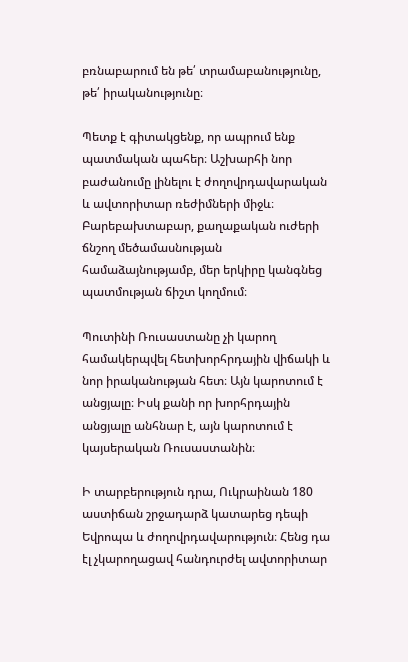բռնաբարում են թե՛ տրամաբանությունը, թե՛ իրականությունը։

Պետք է գիտակցենք, որ ապրում ենք պատմական պահեր։ Աշխարհի նոր բաժանումը լինելու է ժողովրդավարական և ավտորիտար ռեժիմների միջև։ Բարեբախտաբար, քաղաքական ուժերի ճնշող մեծամասնության համաձայնությամբ, մեր երկիրը կանգնեց պատմության ճիշտ կողմում։

Պուտինի Ռուսաստանը չի կարող համակերպվել հետխորհրդային վիճակի և նոր իրականության հետ։ Այն կարոտում է անցյալը։ Իսկ քանի որ խորհրդային անցյալը անհնար է, այն կարոտում է կայսերական Ռուսաստանին։

Ի տարբերություն դրա, Ուկրաինան 180 աստիճան շրջադարձ կատարեց դեպի Եվրոպա և ժողովրդավարություն։ Հենց դա էլ չկարողացավ հանդուրժել ավտորիտար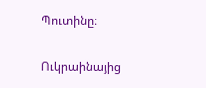Պուտինը։

Ուկրաինայից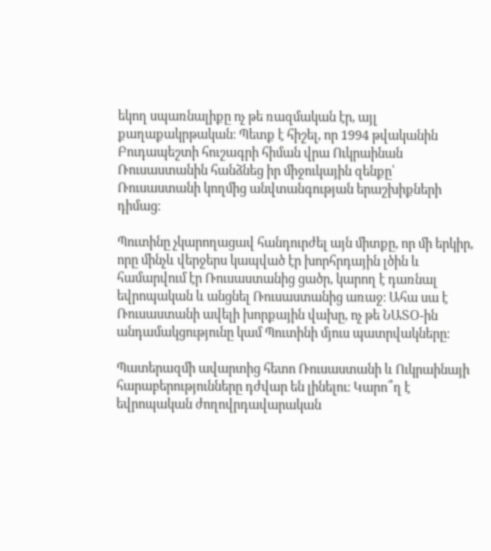եկող սպառնալիքը ոչ թե ռազմական էր, այլ քաղաքակրթական։ Պետք է հիշել, որ 1994 թվականին Բուդապեշտի հուշագրի հիման վրա Ուկրաինան Ռուսաստանին հանձնեց իր միջուկային զենքը՝ Ռուսաստանի կողմից անվտանգության երաշխիքների դիմաց։

Պուտինը չկարողացավ հանդուրժել այն միտքը, որ մի երկիր, որը մինչև վերջերս կապված էր խորհրդային լծին և համարվում էր Ռուսաստանից ցածր, կարող է դառնալ եվրոպական և անցնել Ռուսաստանից առաջ։ Ահա սա է Ռուսաստանի ավելի խորքային վախը, ոչ թե ՆԱՏՕ-ին անդամակցությունը կամ Պուտինի մյուս պատրվակները։

Պատերազմի ավարտից հետո Ռուսաստանի և Ուկրաինայի հարաբերությունները դժվար են լինելու։ Կարո՞ղ է եվրոպական ժողովրդավարական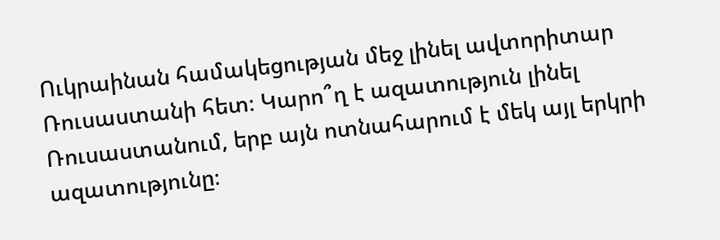Ուկրաինան համակեցության մեջ լինել ավտորիտար Ռուսաստանի հետ։ Կարո՞ղ է ազատություն լինել Ռուսաստանում, երբ այն ոտնահարում է մեկ այլ երկրի ազատությունը։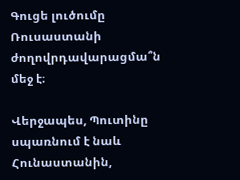Գուցե լուծումը Ռուսաստանի ժողովրդավարացմա՞ն մեջ է։

Վերջապես, Պուտինը սպառնում է նաև Հունաստանին,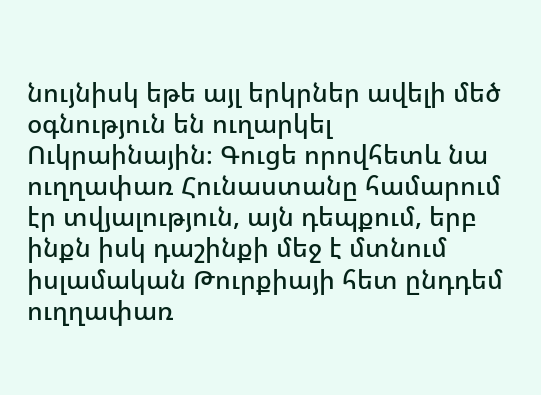նույնիսկ եթե այլ երկրներ ավելի մեծ օգնություն են ուղարկել Ուկրաինային։ Գուցե որովհետև նա ուղղափառ Հունաստանը համարում էր տվյալություն, այն դեպքում, երբ ինքն իսկ դաշինքի մեջ է մտնում իսլամական Թուրքիայի հետ ընդդեմ ուղղափառ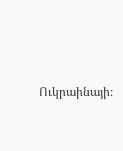Ուկրաինայի։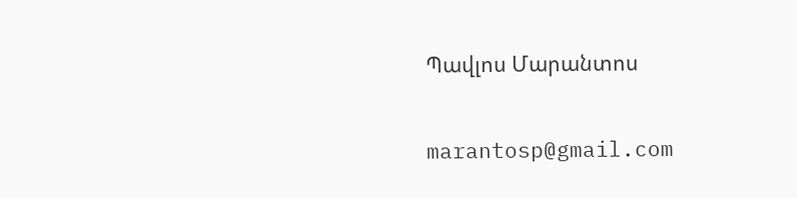Պավլոս Մարանտոս

marantosp@gmail.com